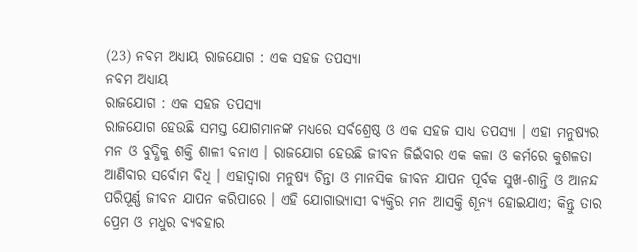(23) ନବମ ଅଧ୍ୟାୟ ରାଜଯୋଗ : ଏକ ସହଜ ତପସ୍ୟା
ନବମ ଅଧ୍ୟାୟ
ରାଜଯୋଗ : ଏକ ସହଜ ତପସ୍ୟା
ରାଜଯୋଗ ହେଉଛି ସମସ୍ତ ଯୋଗମାନଙ୍କ ମଧ୍ୟରେ ସର୍ବଶ୍ରେଷ୍ଠ ଓ ଏକ ସହଜ ସାଧ୍ୟ ତପସ୍ୟା । ଏହା ମନୁଷ୍ୟର ମନ ଓ ବୁଦ୍ଧିକୁ ଶକ୍ତି ଶାଳୀ ବନାଏ । ରାଜଯୋଗ ହେଉଛି ଜୀବନ ଜିଇଁବାର ଏକ କଳା ଓ କର୍ମରେ କୁଶଳତା ଆଣିବାର ସର୍ବୋମ ବିଧି । ଏହାଦ୍ୱାରା ମନୁଷ୍ୟ ଚିନ୍ତା ଓ ମାନସିକ ଜୀବନ ଯାପନ ପୂର୍ବକ ସୁଖ-ଶାନ୍ତି ଓ ଆନନ୍ଦ ପରିପୂର୍ଣ୍ଣ ଜୀବନ ଯାପନ କରିପାରେ । ଏହି ଯୋଗାଭ୍ୟାସୀ ବ୍ୟକ୍ତିର ମନ ଆସକ୍ତି ଶୂନ୍ୟ ହୋଇଯାଏ; କିନ୍ତୁ ତାର ପ୍ରେମ ଓ ମଧୁର ବ୍ୟବହାର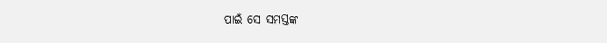ପାଇଁ ସେ ସମସ୍ତଙ୍କ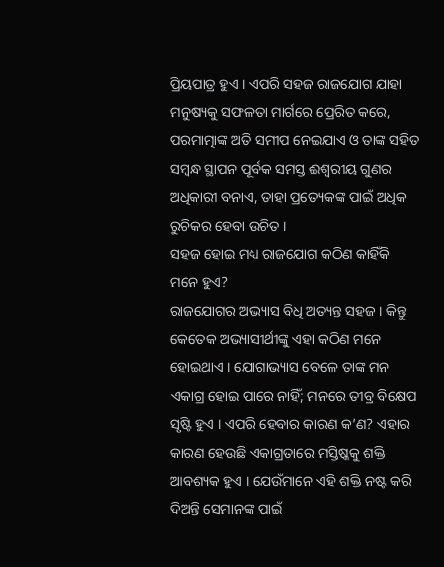ପ୍ରିୟପାତ୍ର ହୁଏ । ଏପରି ସହଜ ରାଜଯୋଗ ଯାହା ମନୁଷ୍ୟକୁ ସଫଳତା ମାର୍ଗରେ ପ୍ରେରିତ କରେ, ପରମାତ୍ମାଙ୍କ ଅତି ସମୀପ ନେଇଯାଏ ଓ ତାଙ୍କ ସହିତ ସମ୍ବନ୍ଧ ସ୍ଥାପନ ପୂର୍ବକ ସମସ୍ତ ଈଶ୍ୱରୀୟ ଗୁଣର ଅଧିକାରୀ ବନାଏ, ତାହା ପ୍ରତ୍ୟେକଙ୍କ ପାଇଁ ଅଧିକ ରୁଚିକର ହେବା ଉଚିତ ।
ସହଜ ହୋଇ ମଧ୍ୟ ରାଜଯୋଗ କଠିଣ କାହିଁକି ମନେ ହୁଏ?
ରାଜଯୋଗର ଅଭ୍ୟାସ ବିଧି ଅତ୍ୟନ୍ତ ସହଜ । କିନ୍ତୁ କେତେକ ଅଭ୍ୟାସୀର୍ଥୀଙ୍କୁ ଏହା କଠିଣ ମନେ ହୋଇଥାଏ । ଯୋଗାଭ୍ୟାସ ବେଳେ ତାଙ୍କ ମନ ଏକାଗ୍ର ହୋଇ ପାରେ ନାହିଁ; ମନରେ ତୀବ୍ର ବିକ୍ଷେପ ସୃଷ୍ଟି ହୁଏ । ଏପରି ହେବାର କାରଣ କ’ଣ? ଏହାର କାରଣ ହେଉଛି ଏକାଗ୍ରତାରେ ମସ୍ତିଷ୍କକୁ ଶକ୍ତି ଆବଶ୍ୟକ ହୁଏ । ଯେଉଁମାନେ ଏହି ଶକ୍ତି ନଷ୍ଟ କରି ଦିଅନ୍ତି ସେମାନଙ୍କ ପାଇଁ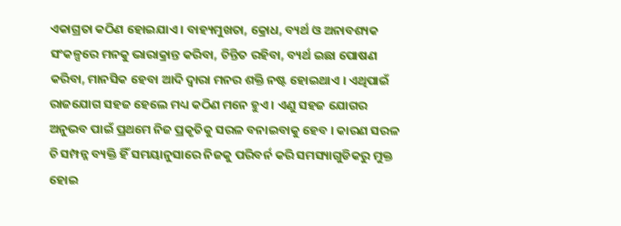ଏକାଗ୍ରତା କଠିଣ ହୋଇଯାଏ । ବାହ୍ୟମୁଖତା, କ୍ରୋଧ, ବ୍ୟର୍ଥ ଓ ଅନାବଶ୍ୟକ ସଂକଳ୍ପରେ ମନକୁ ଭାରାକ୍ରାନ୍ତ କରିବା, ଚିନ୍ତିତ ରହିବା, ବ୍ୟର୍ଥ ଇଛା ପୋଷଣ କରିବା, ମାନସିକ ହେବା ଆଦି ଦ୍ୱାରା ମନର ଶକ୍ତି ନଷ୍ଟ ହୋଇଥାଏ । ଏଥିପାଇଁ ରାଜଯୋଗ ସହଜ ହେଲେ ମଧ୍ୟ କଠିଣ ମନେ ହୁଏ । ଏଣୁ ସହଜ ଯୋଗର ଅନୁଭବ ପାଇଁ ପ୍ରଥମେ ନିଜ ପ୍ରକୃତିକୁ ସରଳ ବନାଇବାକୁ ହେବ । କାରଣ ସରଳ ଚି ସମ୍ପନ୍ନ ବ୍ୟକ୍ତି ହିଁ ସମୟାନୁସାରେ ନିଜକୁ ପରିବର୍ନ କରି ସମସ୍ୟାଗୁଡିକରୁ ମୁକ୍ତ ହୋଇ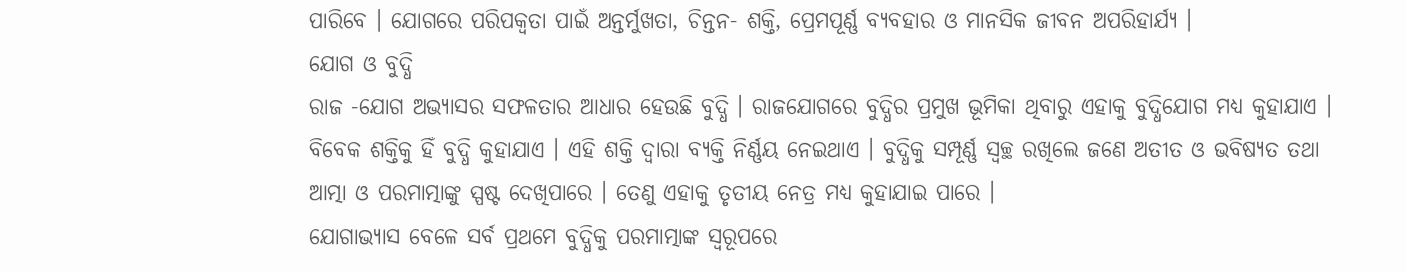ପାରିବେ । ଯୋଗରେ ପରିପକ୍ୱତା ପାଇଁ ଅନ୍ତର୍ମୁଖତା, ଚିନ୍ତନ- ଶକ୍ତି, ପ୍ରେମପୂର୍ଣ୍ଣ ବ୍ୟବହାର ଓ ମାନସିକ ଜୀବନ ଅପରିହାର୍ଯ୍ୟ ।
ଯୋଗ ଓ ବୁଦ୍ଧି
ରାଜ -ଯୋଗ ଅଭ୍ୟାସର ସଫଳତାର ଆଧାର ହେଉଛି ବୁଦ୍ଧି । ରାଜଯୋଗରେ ବୁଦ୍ଧିର ପ୍ରମୁଖ ଭୂମିକା ଥିବାରୁ ଏହାକୁ ବୁଦ୍ଧିଯୋଗ ମଧ୍ୟ କୁହାଯାଏ । ବିବେକ ଶକ୍ତିକୁ ହିଁ ବୁଦ୍ଧି କୁହାଯାଏ । ଏହି ଶକ୍ତି ଦ୍ୱାରା ବ୍ୟକ୍ତି ନିର୍ଣ୍ଣୟ ନେଇଥାଏ । ବୁଦ୍ଧିକୁ ସମ୍ପୂର୍ଣ୍ଣ ସ୍ବଚ୍ଛ ରଖିଲେ ଜଣେ ଅତୀତ ଓ ଭବିଷ୍ୟତ ତଥା ଆତ୍ମା ଓ ପରମାତ୍ମାଙ୍କୁ ସ୍ପଷ୍ଟ ଦେଖିପାରେ । ତେଣୁ ଏହାକୁ ତୃତୀୟ ନେତ୍ର ମଧ୍ୟ କୁହାଯାଇ ପାରେ ।
ଯୋଗାଭ୍ୟାସ ବେଳେ ସର୍ବ ପ୍ରଥମେ ବୁଦ୍ଧିକୁ ପରମାତ୍ମାଙ୍କ ସ୍ବରୂପରେ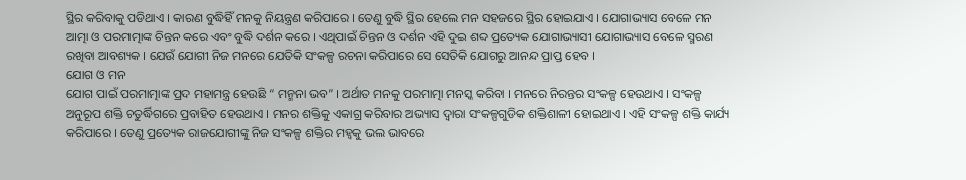ସ୍ଥିର କରିବାକୁ ପଡିଥାଏ । କାରଣ ବୁଦ୍ଧିହିଁ ମନକୁ ନିୟନ୍ତ୍ରଣ କରିପାରେ । ତେଣୁ ବୁଦ୍ଧି ସ୍ଥିର ହେଲେ ମନ ସହଜରେ ସ୍ଥିର ହୋଇଯାଏ । ଯୋଗାଭ୍ୟାସ ବେଳେ ମନ ଆତ୍ମା ଓ ପରମାତ୍ମାଙ୍କ ଚିନ୍ତନ କରେ ଏବଂ ବୁଦ୍ଧି ଦର୍ଶନ କରେ । ଏଥିପାଇଁ ଚିନ୍ତନ ଓ ଦର୍ଶନ ଏହି ଦୁଇ ଶବ୍ଦ ପ୍ରତ୍ୟେକ ଯୋଗାଭ୍ୟାସୀ ଯୋଗାଭ୍ୟାସ ବେଳେ ସ୍ମରଣ ରଖିବା ଆବଶ୍ୟକ । ଯେଉଁ ଯୋଗୀ ନିଜ ମନରେ ଯେତିକି ସଂକଳ୍ପ ରଚନା କରିପାରେ ସେ ସେତିକି ଯୋଗରୁ ଆନନ୍ଦ ପ୍ରାପ୍ତ ହେବ ।
ଯୋଗ ଓ ମନ
ଯୋଗ ପାଇଁ ପରମାତ୍ମାଙ୍କ ପ୍ରଦ ମହାମନ୍ତ୍ର ହେଉଛି “ ମନ୍ମନା ଭବ” । ଅର୍ଥାତ ମନକୁ ପରମାତ୍ମା ମନସ୍କ କରିବା । ମନରେ ନିରନ୍ତର ସଂକଳ୍ପ ହେଉଥାଏ । ସଂକଳ୍ପ ଅନୁରୂପ ଶକ୍ତି ଚତୁର୍ଦ୍ଧିଗରେ ପ୍ରବାହିତ ହେଉଥାଏ । ମନର ଶକ୍ତିକୁ ଏକାଗ୍ର କରିବାର ଅଭ୍ୟାସ ଦ୍ୱାରା ସଂକଳ୍ପଗୁଡିକ ଶକ୍ତିଶାଳୀ ହୋଇଥାଏ । ଏହି ସଂକଳ୍ପ ଶକ୍ତି କାର୍ଯ୍ୟ କରିପାରେ । ତେଣୁ ପ୍ରତ୍ୟେକ ରାଜଯୋଗୀଙ୍କୁ ନିଜ ସଂକଳ୍ପ ଶକ୍ତିର ମହ୍ୱକୁ ଭଲ ଭାବରେ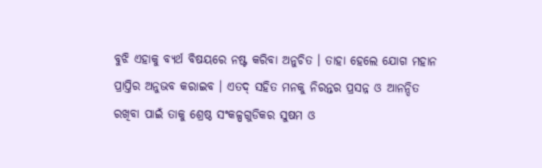ବୁଝି ଏହାକୁ ବ୍ୟର୍ଥ ବିଷୟରେ ନଷ୍ଟ କରିବା ଅନୁଚିତ । ତାହା ହେଲେ ଯୋଗ ମହାନ ପ୍ରାପ୍ତିର ଅନୁଭବ କରାଇବ । ଏତଦ୍ ସହିତ ମନକୁ ନିରନ୍ତର ପ୍ରସନ୍ନ ଓ ଆନନ୍ଦିତ ରଖିବା ପାଇଁ ତାକୁ ଶ୍ରେଷ୍ଠ ସଂକଳ୍ପଗୁଡିକର ସୁଷମ ଓ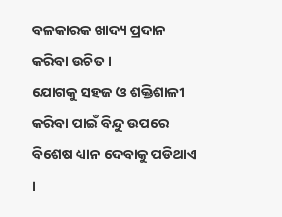ବଳକାରକ ଖାଦ୍ୟ ପ୍ରଦାନ କରିବା ଉଚିତ ।
ଯୋଗକୁ ସହଜ ଓ ଶକ୍ତିଶାଳୀ କରିବା ପାଇଁ ବିନ୍ଦୁ ଉପରେ ବିଶେଷ ଧ୍ୟାନ ଦେବାକୁ ପଡିଥାଏ ।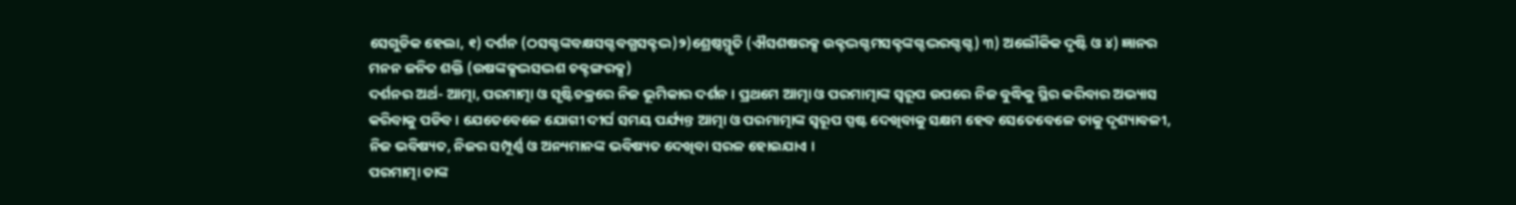ସେଗୁଡିକ ହେଲା, ୧) ଦର୍ଶନ (ଠସଗ୍ଦଙ୍କବକ୍ଷସଗ୍ଦବଗ୍ଧସକ୍ଟଦ୍ଭ)୨)ଶ୍ରେଷ୍ଠସ୍ମୃତି (ଐସଶଷରକ୍ସ ଉକ୍ଟଦ୍ଭଗ୍ଦମସକ୍ଟଙ୍କଗ୍ଦଦ୍ଭରଗ୍ଦଗ୍ଦ) ୩) ଅଲୌକିକ ଦୃଷ୍ଟି ଓ ୪) ଜ୍ଞାନର ମନନ ଜନିତ ଶକ୍ତି (ଉଷଙ୍କକ୍ସଦ୍ଭସଦ୍ଭଶ ଚକ୍ଟଙ୍ଗରକ୍ସ)
ଦର୍ଶନର ଅର୍ଥ- ଆତ୍ମା, ପରମାତ୍ମା ଓ ସୃଷ୍ଟିଚକ୍ରରେ ନିଜ ଭୂମିକାର ଦର୍ଶନ । ପ୍ରଥମେ ଆତ୍ମା ଓ ପରମାତ୍ମାଙ୍କ ସ୍ବରୂପ ଉପରେ ନିଜ ବୁଦ୍ଧିକୁ ସ୍ଥିର କରିବାର ଅଭ୍ୟାସ କରିବାକୁ ପଡିବ । ଯେତେବେଳେ ଯୋଗୀ ଦୀର୍ଘ ସମୟ ପର୍ଯ୍ୟନ୍ତ ଆତ୍ମା ଓ ପରମାତ୍ମାଙ୍କ ସ୍ବରୂପ ସ୍ପଷ୍ଟ ଦେଖିବାକୁ ସକ୍ଷମ ହେବ ସେତେବେଳେ ତାକୁ ଦୃଶ୍ୟାବଳୀ, ନିଜ ଭବିଷ୍ୟତ, ନିଜର ସମ୍ପୂର୍ଣ୍ଣ ଓ ଅନ୍ୟମାନଙ୍କ ଭବିଷ୍ୟତ ଦେଖିବା ସରଳ ହୋଇଯାଏ ।
ପରମାତ୍ମା ତାଙ୍କ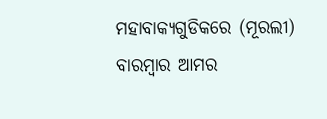ମହାବାକ୍ୟଗୁଡିକରେ (ମୂରଲୀ) ବାରମ୍ବାର ଆମର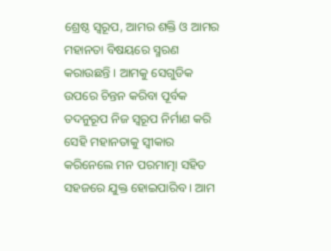ଶ୍ରେଷ୍ଠ ସ୍ବରୂପ, ଆମର ଶକ୍ତି ଓ ଆମର ମହାନତା ବିଷୟରେ ସ୍ମରଣ କରାଉଛନ୍ତି । ଆମକୁ ସେଗୁଡିକ ଉପରେ ଚିନ୍ତନ କରିବା ପୂର୍ବକ ତଦନୁରୂପ ନିଜ ସ୍ବରୂପ ନିର୍ମାଣ କରି ସେହି ମହାନତାକୁ ସ୍ବୀକାର କରିନେଲେ ମନ ପରମାତ୍ମା ସହିତ ସହଜରେ ଯୁକ୍ତ ହୋଇପାରିବ । ଆମ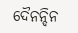ଦୈନନ୍ଦିନ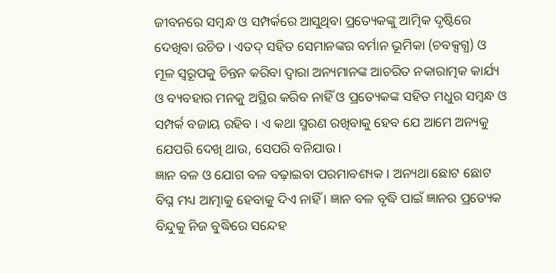ଜୀବନରେ ସମ୍ବନ୍ଧ ଓ ସମ୍ପର୍କରେ ଆସୁଥିବା ପ୍ରତ୍ୟେକଙ୍କୁ ଆତ୍ମିକ ଦୃଷ୍ଟିରେ ଦେଖିବା ଉଚିତ । ଏତଦ୍ ସହିତ ସେମାନଙ୍କର ବର୍ମାନ ଭୂମିକା (ଚବକ୍ସଗ୍ଧ) ଓ ମୂଳ ସ୍ବରୂପକୁ ଚିନ୍ତନ କରିବା ଦ୍ୱାରା ଅନ୍ୟମାନଙ୍କ ଆଚରିତ ନକାରାତ୍ମକ କାର୍ଯ୍ୟ ଓ ବ୍ୟବହାର ମନକୁ ଅସ୍ଥିର କରିବ ନାହିଁ ଓ ପ୍ରତ୍ୟେକଙ୍କ ସହିତ ମଧୁର ସମ୍ବନ୍ଧ ଓ ସମ୍ପର୍କ ବଜାୟ ରହିବ । ଏ କଥା ସ୍ମରଣ ରଖିବାକୁ ହେବ ଯେ ଆମେ ଅନ୍ୟକୁ ଯେପରି ଦେଖି ଥାଉ, ସେପରି ବନିଯାଉ ।
ଜ୍ଞାନ ବଳ ଓ ଯୋଗ ବଳ ବଢ଼ାଇବା ପରମାବଶ୍ୟକ । ଅନ୍ୟଥା ଛୋଟ ଛୋଟ ବିଘ୍ନ ମଧ୍ୟ ଆତ୍ମାକୁ ହେବାକୁ ଦିଏ ନାହିଁ । ଜ୍ଞାନ ବଳ ବୃଦ୍ଧି ପାଇଁ ଜ୍ଞାନର ପ୍ରତ୍ୟେକ ବିନ୍ଦୁକୁ ନିଜ ବୁଦ୍ଧିରେ ସନ୍ଦେହ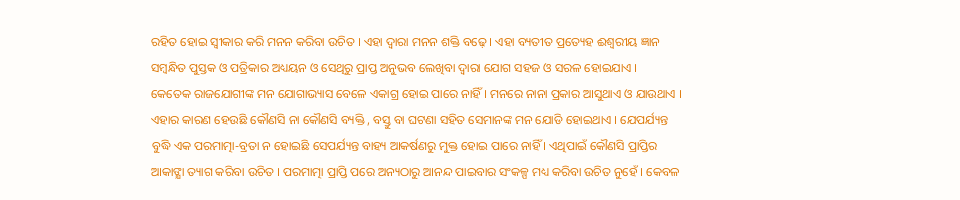ରହିତ ହୋଇ ସ୍ବୀକାର କରି ମନନ କରିବା ଉଚିତ । ଏହା ଦ୍ୱାରା ମନନ ଶକ୍ତି ବଢ଼େ । ଏହା ବ୍ୟତୀତ ପ୍ରତ୍ୟେହ ଈଶ୍ୱରୀୟ ଜ୍ଞାନ ସମ୍ବନ୍ଧିତ ପୁସ୍ତକ ଓ ପତ୍ରିକାର ଅଧ୍ୟୟନ ଓ ସେଥିରୁ ପ୍ରାପ୍ତ ଅନୁଭବ ଲେଖିବା ଦ୍ୱାରା ଯୋଗ ସହଜ ଓ ସରଳ ହୋଇଯାଏ ।
କେତେକ ରାଜଯୋଗୀଙ୍କ ମନ ଯୋଗାଭ୍ୟାସ ବେଳେ ଏକାଗ୍ର ହୋଇ ପାରେ ନାହିଁ । ମନରେ ନାନା ପ୍ରକାର ଆସୁଥାଏ ଓ ଯାଉଥାଏ । ଏହାର କାରଣ ହେଉଛି କୌଣସି ନା କୌଣସି ବ୍ୟକ୍ତି , ବସ୍ତୁ ବା ଘଟଣା ସହିତ ସେମାନଙ୍କ ମନ ଯୋଡି ହୋଇଥାଏ । ଯେପର୍ଯ୍ୟନ୍ତ ବୁଦ୍ଧି ଏକ ପରମାତ୍ମା-ବ୍ରତା ନ ହୋଇଛି ସେପର୍ଯ୍ୟନ୍ତ ବାହ୍ୟ ଆକର୍ଷଣରୁ ମୁକ୍ତ ହୋଇ ପାରେ ନାହିଁ । ଏଥିପାଇଁ କୌଣସି ପ୍ରାପ୍ତିର ଆକାଙ୍କ୍ଷା ତ୍ୟାଗ କରିବା ଉଚିତ । ପରମାତ୍ମା ପ୍ରାପ୍ତି ପରେ ଅନ୍ୟଠାରୁ ଆନନ୍ଦ ପାଇବାର ସଂକଳ୍ପ ମଧ୍ୟ କରିବା ଉଚିତ ନୁହେଁ । କେବଳ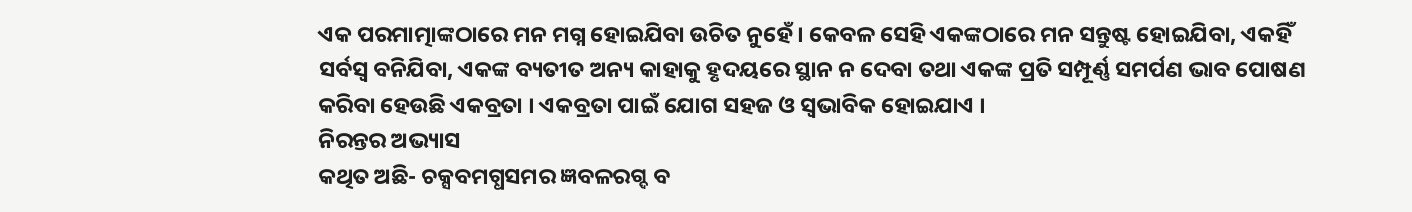ଏକ ପରମାତ୍ମାଙ୍କଠାରେ ମନ ମଗ୍ନ ହୋଇଯିବା ଉଚିତ ନୁହେଁ । କେବଳ ସେହି ଏକଙ୍କଠାରେ ମନ ସନ୍ତୁଷ୍ଟ ହୋଇଯିବା, ଏକହିଁ ସର୍ବସ୍ବ ବନିଯିବା, ଏକଙ୍କ ବ୍ୟତୀତ ଅନ୍ୟ କାହାକୁ ହୃଦୟରେ ସ୍ଥାନ ନ ଦେବା ତଥା ଏକଙ୍କ ପ୍ରତି ସମ୍ପୂର୍ଣ୍ଣ ସମର୍ପଣ ଭାବ ପୋଷଣ କରିବା ହେଉଛି ଏକବ୍ରତା । ଏକବ୍ରତା ପାଇଁ ଯୋଗ ସହଜ ଓ ସ୍ବଭାବିକ ହୋଇଯାଏ ।
ନିରନ୍ତର ଅଭ୍ୟାସ
କଥିତ ଅଛି- ଚକ୍ସବମଗ୍ଧସମର ଜ୍ଞବଳରଗ୍ଦ ବ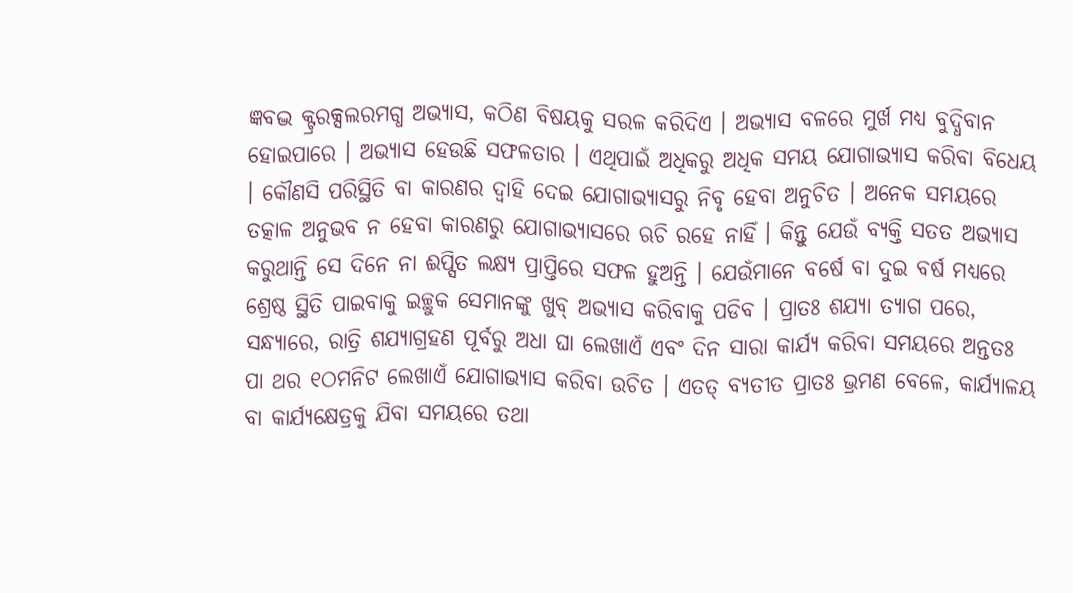ଜ୍ଞବଦ୍ଭ କ୍ଟ୍ରରକ୍ସଲରମଗ୍ଧ ଅଭ୍ୟାସ, କଠିଣ ବିଷୟକୁ ସରଳ କରିଦିଏ । ଅଭ୍ୟାସ ବଳରେ ମୁର୍ଖ ମଧ୍ୟ ବୁଦ୍ଧିବାନ ହୋଇପାରେ । ଅଭ୍ୟାସ ହେଉଛି ସଫଳତାର । ଏଥିପାଇଁ ଅଧିକରୁ ଅଧିକ ସମୟ ଯୋଗାଭ୍ୟାସ କରିବା ବିଧେୟ । କୌଣସି ପରିସ୍ଥିତି ବା କାରଣର ଦ୍ୱାହି ଦେଇ ଯୋଗାଭ୍ୟାସରୁ ନିବୃ ହେବା ଅନୁଚିତ । ଅନେକ ସମୟରେ ତତ୍କାଳ ଅନୁଭବ ନ ହେବା କାରଣରୁ ଯୋଗାଭ୍ୟାସରେ ଋଚି ରହେ ନାହିଁ । କିନ୍ତୁ ଯେଉଁ ବ୍ୟକ୍ତି ସତତ ଅଭ୍ୟାସ କରୁଥାନ୍ତି ସେ ଦିନେ ନା ଈପ୍ସିତ ଲକ୍ଷ୍ୟ ପ୍ରାପ୍ତିରେ ସଫଳ ହୁଅନ୍ତି । ଯେଉଁମାନେ ବର୍ଷେ ବା ଦୁଇ ବର୍ଷ ମଧ୍ୟରେ ଶ୍ରେଷ୍ଠ ସ୍ଥିତି ପାଇବାକୁ ଇଚ୍ଛୁକ ସେମାନଙ୍କୁ ଖୁବ୍ ଅଭ୍ୟାସ କରିବାକୁ ପଡିବ । ପ୍ରାତଃ ଶଯ୍ୟା ତ୍ୟାଗ ପରେ, ସନ୍ଧ୍ୟାରେ, ରାତ୍ରି ଶଯ୍ୟାଗ୍ରହଣ ପୂର୍ବରୁ ଅଧା ଘା ଲେଖାଏଁ ଏବଂ ଦିନ ସାରା କାର୍ଯ୍ୟ କରିବା ସମୟରେ ଅନ୍ତତଃ ପା ଥର ୧ଠମନିଟ ଲେଖାଏଁ ଯୋଗାଭ୍ୟାସ କରିବା ଉଚିତ । ଏତତ୍ ବ୍ୟତୀତ ପ୍ରାତଃ ଭ୍ରମଣ ବେଳେ, କାର୍ଯ୍ୟାଳୟ ବା କାର୍ଯ୍ୟକ୍ଷେତ୍ରକୁ ଯିବା ସମୟରେ ତଥା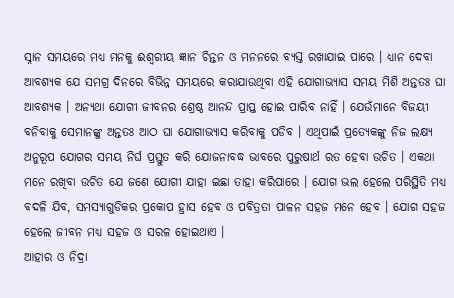ସ୍ନାନ ସମୟରେ ମଧ୍ୟ ମନକୁ ଈଶ୍ୱରୀୟ ଜ୍ଞାନ ଚିନ୍ତନ ଓ ମନନରେ ବ୍ୟସ୍ତ ରଖାଯାଇ ପାରେ । ଧ୍ୟାନ ଦେବା ଆବଶ୍ୟକ ଯେ ସମଗ୍ର ଦିନରେ ବିଭିନ୍ନ ସମୟରେ କରାଯାଉଥିବା ଏହି ଯୋଗାଭ୍ୟାସ ସମୟ ମିଶି ଅନ୍ତତଃ ଘା ଆବଶ୍ୟକ । ଅନ୍ୟଥା ଯୋଗୀ ଜୀବନର ଶ୍ରେଷ୍ଠ ଆନନ୍ଦ ପ୍ରାପ୍ତ ହୋଇ ପାରିବ ନାହିଁ । ଯେଉଁମାନେ ବିଜୟୀ ବନିବାକୁ ସେମାନଙ୍କୁ ଅନ୍ତତଃ ଆଠ ଘା ଯୋଗାଭ୍ୟାସ କରିବାକୁ ପଡିବ । ଏଥିପାଇଁ ପ୍ରତ୍ୟେକଙ୍କୁ ନିଜ ଲକ୍ଷ୍ୟ ଅନୁରୂପ ଯୋଗର ସମୟ ନିର୍ଘ ପ୍ରସ୍ତୁତ କରି ଯୋଜନାବଦ୍ଧ ଭାବରେ ପୁରୁଷାର୍ଥ ରତ ହେବା ଉଚିତ । ଏକଥା ମନେ ରଖିବା ଉଚିତ ଯେ ଜଣେ ଯୋଗୀ ଯାହା ଇଛା ତାହା କରିପାରେ । ଯୋଗ ଭଲ ହେଲେ ପରିସ୍ଥିତି ମଧ୍ୟ ବଦଳି ଯିବ, ସମସ୍ୟାଗୁଡିକର ପ୍ରକୋପ ହ୍ରାସ ହେବ ଓ ପବିତ୍ରତା ପାଳନ ସହଜ ମନେ ହେବ । ଯୋଗ ସହଜ ହେଲେ ଜୀବନ ମଧ୍ୟ ସହଜ ଓ ସରଳ ହୋଇଥାଏ ।
ଆହାର ଓ ନିଦ୍ରା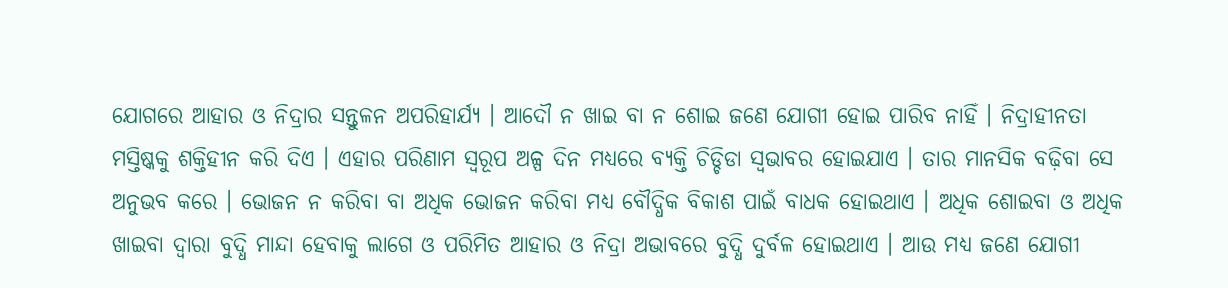ଯୋଗରେ ଆହାର ଓ ନିଦ୍ରାର ସନ୍ତୁଳନ ଅପରିହାର୍ଯ୍ୟ । ଆଦୌ ନ ଖାଇ ବା ନ ଶୋଇ ଜଣେ ଯୋଗୀ ହୋଇ ପାରିବ ନାହିଁ । ନିଦ୍ରାହୀନତା ମସ୍ତିଷ୍କକୁ ଶକ୍ତିହୀନ କରି ଦିଏ । ଏହାର ପରିଣାମ ସ୍ବରୂପ ଅଳ୍ପ ଦିନ ମଧ୍ୟରେ ବ୍ୟକ୍ତି ଚିଡ୍ଚିଡା ସ୍ବଭାବର ହୋଇଯାଏ । ତାର ମାନସିକ ବଢ଼ିବା ସେ ଅନୁଭବ କରେ । ଭୋଜନ ନ କରିବା ବା ଅଧିକ ଭୋଜନ କରିବା ମଧ୍ୟ ବୌଦ୍ଧିକ ବିକାଶ ପାଇଁ ବାଧକ ହୋଇଥାଏ । ଅଧିକ ଶୋଇବା ଓ ଅଧିକ ଖାଇବା ଦ୍ୱାରା ବୁଦ୍ଧି ମାନ୍ଦା ହେବାକୁ ଲାଗେ ଓ ପରିମିତ ଆହାର ଓ ନିଦ୍ରା ଅଭାବରେ ବୁଦ୍ଧି ଦୁର୍ବଳ ହୋଇଥାଏ । ଆଉ ମଧ୍ୟ ଜଣେ ଯୋଗୀ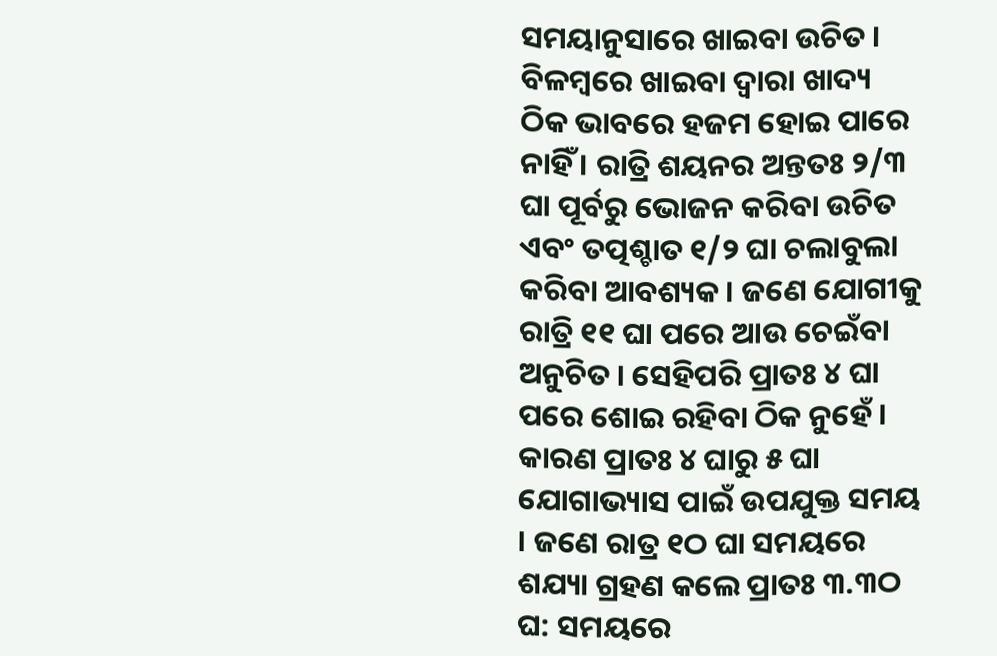ସମୟାନୁସାରେ ଖାଇବା ଉଚିତ । ବିଳମ୍ବରେ ଖାଇବା ଦ୍ୱାରା ଖାଦ୍ୟ ଠିକ ଭାବରେ ହଜମ ହୋଇ ପାରେ ନାହିଁ । ରାତ୍ରି ଶୟନର ଅନ୍ତତଃ ୨/୩ ଘା ପୂର୍ବରୁ ଭୋଜନ କରିବା ଉଚିତ ଏବଂ ତତ୍ପଶ୍ଚାତ ୧/୨ ଘା ଚଲାବୁଲା କରିବା ଆବଶ୍ୟକ । ଜଣେ ଯୋଗୀକୁ ରାତ୍ରି ୧୧ ଘା ପରେ ଆଉ ଚେଇଁବା ଅନୁଚିତ । ସେହିପରି ପ୍ରାତଃ ୪ ଘା ପରେ ଶୋଇ ରହିବା ଠିକ ନୁହେଁ । କାରଣ ପ୍ରାତଃ ୪ ଘାରୁ ୫ ଘା ଯୋଗାଭ୍ୟାସ ପାଇଁ ଉପଯୁକ୍ତ ସମୟ । ଜଣେ ରାତ୍ର ୧ଠ ଘା ସମୟରେ ଶଯ୍ୟା ଗ୍ରହଣ କଲେ ପ୍ରାତଃ ୩.୩ଠ ଘ: ସମୟରେ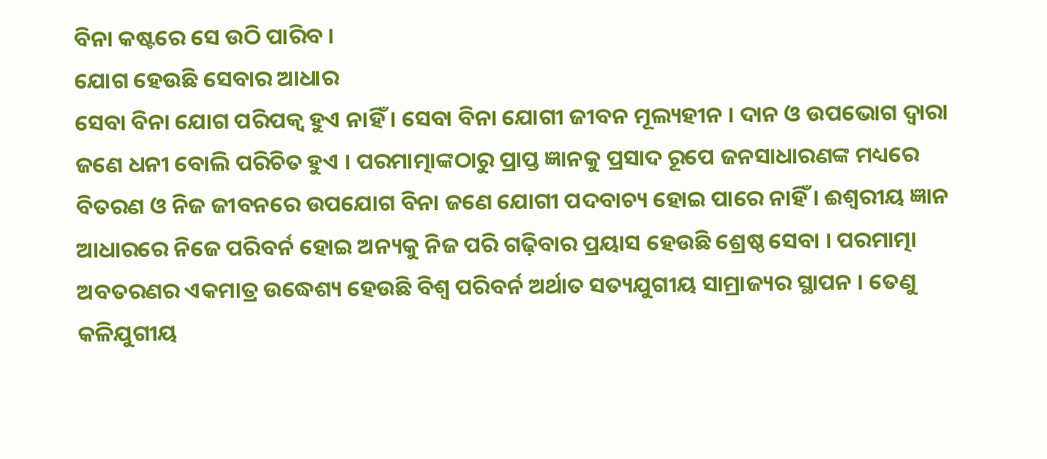ବିନା କଷ୍ଟରେ ସେ ଉଠି ପାରିବ ।
ଯୋଗ ହେଉଛି ସେବାର ଆଧାର
ସେବା ବିନା ଯୋଗ ପରିପକ୍ୱ ହୁଏ ନାହିଁ । ସେବା ବିନା ଯୋଗୀ ଜୀବନ ମୂଲ୍ୟହୀନ । ଦାନ ଓ ଉପଭୋଗ ଦ୍ୱାରା ଜଣେ ଧନୀ ବୋଲି ପରିଚିତ ହୁଏ । ପରମାତ୍ମାଙ୍କଠାରୁ ପ୍ରାପ୍ତ ଜ୍ଞାନକୁ ପ୍ରସାଦ ରୂପେ ଜନସାଧାରଣଙ୍କ ମଧ୍ୟରେ ବିତରଣ ଓ ନିଜ ଜୀବନରେ ଉପଯୋଗ ବିନା ଜଣେ ଯୋଗୀ ପଦବାଚ୍ୟ ହୋଇ ପାରେ ନାହିଁ । ଈଶ୍ୱରୀୟ ଜ୍ଞାନ ଆଧାରରେ ନିଜେ ପରିବର୍ନ ହୋଇ ଅନ୍ୟକୁ ନିଜ ପରି ଗଢ଼ିବାର ପ୍ରୟାସ ହେଉଛି ଶ୍ରେଷ୍ଠ ସେବା । ପରମାତ୍ମା ଅବତରଣର ଏକମାତ୍ର ଉଦ୍ଧେଶ୍ୟ ହେଉଛି ବିଶ୍ୱ ପରିବର୍ନ ଅର୍ଥାତ ସତ୍ୟଯୁଗୀୟ ସାମ୍ରାଜ୍ୟର ସ୍ଥାପନ । ତେଣୁ କଳିଯୁଗୀୟ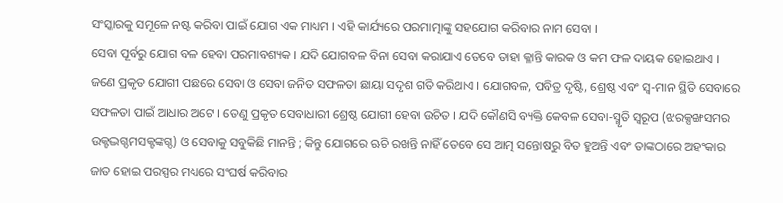ସଂସ୍କାରକୁ ସମୂଳେ ନଷ୍ଟ କରିବା ପାଇଁ ଯୋଗ ଏକ ମାଧ୍ୟମ । ଏହି କାର୍ଯ୍ୟରେ ପରମାତ୍ମାଙ୍କୁ ସହଯୋଗ କରିବାର ନାମ ସେବା ।
ସେବା ପୂର୍ବରୁ ଯୋଗ ବଳ ହେବା ପରମାବଶ୍ୟକ । ଯଦି ଯୋଗବଳ ବିନା ସେବା କରାଯାଏ ତେବେ ତାହା କ୍ଳାନ୍ତି କାରକ ଓ କମ ଫଳ ଦାୟକ ହୋଇଥାଏ । ଜଣେ ପ୍ରକୃତ ଯୋଗୀ ପଛରେ ସେବା ଓ ସେବା ଜନିତ ସଫଳତା ଛାୟା ସଦୃଶ ଗତି କରିଥାଏ । ଯୋଗବଳ, ପବିତ୍ର ଦୃଷ୍ଟି, ଶ୍ରେଷ୍ଠ ଏବଂ ସ୍ବ-ମାନ ସ୍ଥିତି ସେବାରେ ସଫଳତା ପାଇଁ ଆଧାର ଅଟେ । ତେଣୁ ପ୍ରକୃତ ସେବାଧାରୀ ଶ୍ରେଷ୍ଠ ଯୋଗୀ ହେବା ଉଚିତ । ଯଦି କୌଣସି ବ୍ୟକ୍ତି କେବଳ ସେବା-ସ୍ମୃତି ସ୍ବରୂପ (ଝରକ୍ସଙ୍ଖସମର ଉକ୍ଟଦ୍ଭଗ୍ଦମସକ୍ଟଙ୍କଗ୍ଦ) ଓ ସେବାକୁ ସବୁକିଛି ମାନନ୍ତି ; କିନ୍ତୁ ଯୋଗରେ ଋଚି ରଖନ୍ତି ନାହିଁ ତେବେ ସେ ଆତ୍ମ ସନ୍ତୋଷରୁ ବିତ ହୁଅନ୍ତି ଏବଂ ତାଙ୍କଠାରେ ଅହଂକାର ଜାତ ହୋଇ ପରସ୍ପର ମଧ୍ୟରେ ସଂଘର୍ଷ କରିବାର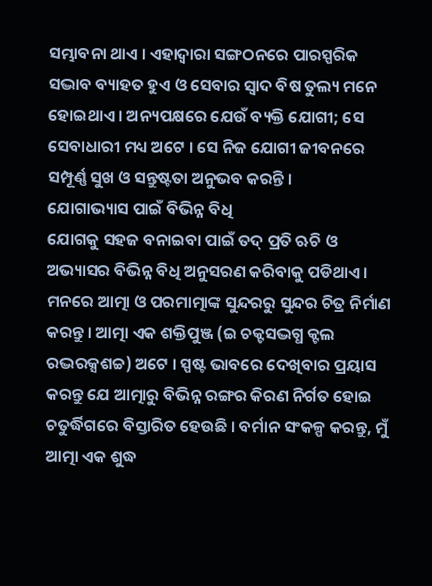ସମ୍ଭାବନା ଥାଏ । ଏହାଦ୍ୱାରା ସଙ୍ଗଠନରେ ପାରସ୍ପରିକ ସଦ୍ଭାବ ବ୍ୟାହତ ହୁଏ ଓ ସେବାର ସ୍ବାଦ ବିଷ ତୁଲ୍ୟ ମନେ ହୋଇଥାଏ । ଅନ୍ୟପକ୍ଷରେ ଯେଉଁ ବ୍ୟକ୍ତି ଯୋଗୀ; ସେ ସେବାଧାରୀ ମଧ୍ୟ ଅଟେ । ସେ ନିଜ ଯୋଗୀ ଜୀବନରେ ସମ୍ପୂର୍ଣ୍ଣ ସୁଖ ଓ ସନ୍ତୁଷ୍ଟତା ଅନୁଭବ କରନ୍ତି ।
ଯୋଗାଭ୍ୟାସ ପାଇଁ ବିଭିନ୍ନ ବିଧି
ଯୋଗକୁ ସହଜ ବନାଇବା ପାଇଁ ତଦ୍ ପ୍ରତି ଋଚି ଓ ଅଭ୍ୟାସର ବିଭିନ୍ନ ବିଧି ଅନୁସରଣ କରିବାକୁ ପଡିଥାଏ ।
ମନରେ ଆତ୍ମା ଓ ପରମାତ୍ମାଙ୍କ ସୁନ୍ଦରରୁ ସୁନ୍ଦର ଚିତ୍ର ନିର୍ମାଣ କରନ୍ତୁ । ଆତ୍ମା ଏକ ଶକ୍ତିପୁଞ୍ଜ (ଇ ଚକ୍ଟସଦ୍ଭଗ୍ଧ କ୍ଟଲ ରଦ୍ଭରକ୍ସଶଚ୍ଚ) ଅଟେ । ସ୍ପଷ୍ଟ ଭାବରେ ଦେଖିବାର ପ୍ରୟାସ କରନ୍ତୁ ଯେ ଆତ୍ମାରୁ ବିଭିନ୍ନ ରଙ୍ଗର କିରଣ ନିର୍ଗତ ହୋଇ ଚତୁର୍ଦ୍ଧିଗରେ ବିସ୍ତାରିତ ହେଉଛି । ବର୍ମାନ ସଂକଳ୍ପ କରନ୍ତୁ, ମୁଁ ଆତ୍ମା ଏକ ଶୁଦ୍ଧ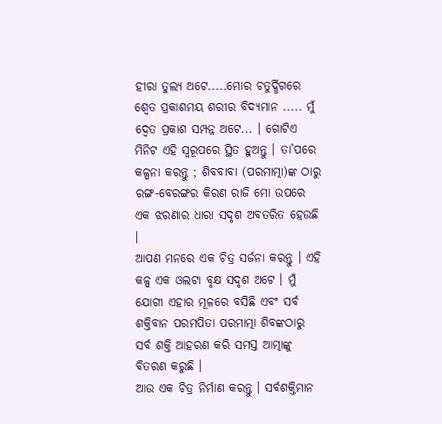ହୀରା ତୁଲ୍ୟ ଅଟେ.....ମୋର ଚତୁର୍ଦ୍ଧିଗରେ ଶ୍ୱେତ ପ୍ରକାଶମୟ ଶରୀର ବିଦ୍ୟମାନ ..... ମୁଁ ଦ୍ୱେତ ପ୍ରକାଶ ସମ୍ପନ୍ନ ଅଟେ... । ଗୋଟିଏ ମିନିଟ ଏହି ସ୍ବରୂପରେ ସ୍ଥିତ ହୁଅନ୍ତୁ । ତା’ପରେ କଳ୍ପନା କରନ୍ତୁ ; ଶିବବାବା (ପରମାତ୍ମା)ଙ୍କ ଠାରୁ ରଙ୍ଗ-ବେରଙ୍ଗର କିରଣ ରାଜି ମୋ ଉପରେ ଏକ ଝରଣାର ଧାରା ସଦୃଶ ଅବତରିତ ହେଉଛି ।
ଆପଣ ମନରେ ଏକ ଚିତ୍ର ସର୍ଜନା କରନ୍ତୁ । ଏହି କଳ୍ପ ଏକ ଓଲଟା ବୃକ୍ଷ ସଦୃଶ ଅଟେ । ମୁଁ ଯୋଗୀ ଏହାର ମୂଳରେ ବସିଛି ଏବଂ ସର୍ବ ଶକ୍ତିବାନ ପରମପିତା ପରମାତ୍ମା ଶିବଙ୍କଠାରୁ ସର୍ବ ଶକ୍ତି ଆହରଣ କରି ସମସ୍ତ ଆତ୍ମାଙ୍କୁ ବିତରଣ କରୁଛି ।
ଆଉ ଏକ ଚିତ୍ର ନିର୍ମାଣ କରନ୍ତୁ । ସର୍ବଶକ୍ତିମାନ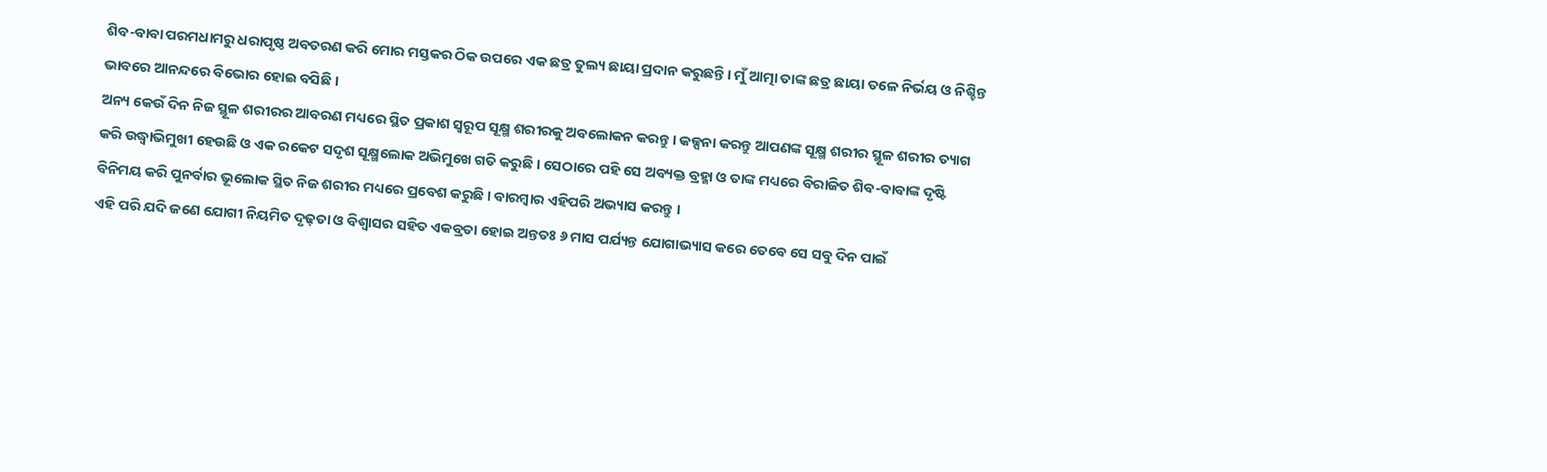ଶିବ-ବାବା ପରମଧାମରୁ ଧରାପୃଷ୍ଠ ଅବତରଣ କରି ମୋର ମସ୍ତକର ଠିକ ଉପରେ ଏକ ଛତ୍ର ତୁଲ୍ୟ ଛାୟା ପ୍ରଦାନ କରୁଛନ୍ତି । ମୁଁ ଆତ୍ମା ତାଙ୍କ ଛତ୍ର ଛାୟା ତଳେ ନିର୍ଭୟ ଓ ନିଶ୍ଚିନ୍ତ ଭାବରେ ଆନନ୍ଦରେ ବିଭୋର ହୋଇ ବସିଛି ।
ଅନ୍ୟ କେଉଁ ଦିନ ନିଜ ସ୍ଥୂଳ ଶରୀରର ଆବରଣ ମଧ୍ୟରେ ସ୍ଥିତ ପ୍ରକାଶ ସ୍ବରୂପ ସୂକ୍ଷ୍ମ ଶରୀରକୁ ଅବଲୋକନ କରନ୍ତୁ । କଳ୍ପନା କରନ୍ତୁ ଆପଣଙ୍କ ସୂକ୍ଷ୍ମ ଶରୀର ସ୍ଥୂଳ ଶରୀର ତ୍ୟାଗ କରି ଉଦ୍ଧ୍ୱାଭିମୁଖୀ ହେଉଛି ଓ ଏକ ରକେଟ ସଦୃଶ ସୂକ୍ଷ୍ମଲୋକ ଅଭିମୁଖେ ଗତି କରୁଛି । ସେଠାରେ ପହି ସେ ଅବ୍ୟକ୍ତ ବ୍ରହ୍ମା ଓ ତାଙ୍କ ମଧ୍ୟରେ ବିରାଜିତ ଶିବ-ବାବାଙ୍କ ଦୃଷ୍ଟି ବିନିମୟ କରି ପୁନର୍ବାର ଭୂଲୋକ ସ୍ଥିତ ନିଜ ଶରୀର ମଧ୍ୟରେ ପ୍ରବେଶ କରୁଛି । ବାରମ୍ବାର ଏହିପରି ଅଭ୍ୟାସ କରନ୍ତୁ ।
ଏହି ପରି ଯଦି ଜଣେ ଯୋଗୀ ନିୟମିତ ଦୃଢ଼ତା ଓ ବିଶ୍ୱାସର ସହିତ ଏକବ୍ରତା ହୋଇ ଅନ୍ତତଃ ୬ ମାସ ପର୍ଯ୍ୟନ୍ତ ଯୋଗାଭ୍ୟାସ କରେ ତେବେ ସେ ସବୁ ଦିନ ପାଇଁ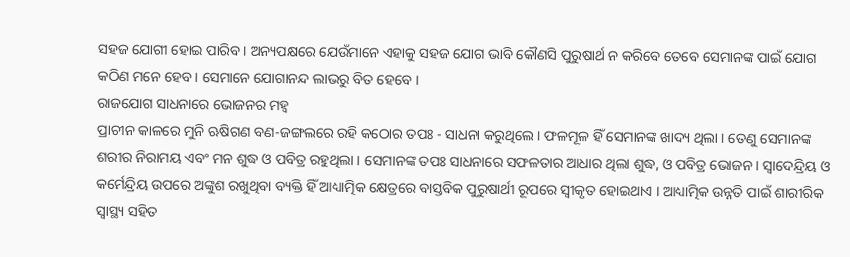ସହଜ ଯୋଗୀ ହୋଇ ପାରିବ । ଅନ୍ୟପକ୍ଷରେ ଯେଉଁମାନେ ଏହାକୁ ସହଜ ଯୋଗ ଭାବି କୌଣସି ପୁରୁଷାର୍ଥ ନ କରିବେ ତେବେ ସେମାନଙ୍କ ପାଇଁ ଯୋଗ କଠିଣ ମନେ ହେବ । ସେମାନେ ଯୋଗାନନ୍ଦ ଲାଭରୁ ବିତ ହେବେ ।
ରାଜଯୋଗ ସାଧନାରେ ଭୋଜନର ମହ୍ୱ
ପ୍ରାଚୀନ କାଳରେ ମୁନି ଋଷିଗଣ ବଣ-ଜଙ୍ଗଲରେ ରହି କଠୋର ତପଃ - ସାଧନା କରୁଥିଲେ । ଫଳମୂଳ ହିଁ ସେମାନଙ୍କ ଖାଦ୍ୟ ଥିଲା । ତେଣୁ ସେମାନଙ୍କ ଶରୀର ନିରାମୟ ଏବଂ ମନ ଶୁଦ୍ଧ ଓ ପବିତ୍ର ରହୁଥିଲା । ସେମାନଙ୍କ ତପଃ ସାଧନାରେ ସଫଳତାର ଆଧାର ଥିଲା ଶୁଦ୍ଧ, ଓ ପବିତ୍ର ଭୋଜନ । ସ୍ବାଦେନ୍ଦ୍ରିୟ ଓ କର୍ମେନ୍ଦ୍ରିୟ ଉପରେ ଅଙ୍କୁଶ ରଖୁଥିବା ବ୍ୟକ୍ତି ହିଁ ଆଧ୍ୟାତ୍ମିକ କ୍ଷେତ୍ରରେ ବାସ୍ତବିକ ପୁରୁଷାର୍ଥୀ ରୂପରେ ସ୍ବୀକୃତ ହୋଇଥାଏ । ଆଧ୍ୟାତ୍ମିକ ଉନ୍ନତି ପାଇଁ ଶାରୀରିକ ସ୍ବାସ୍ଥ୍ୟ ସହିତ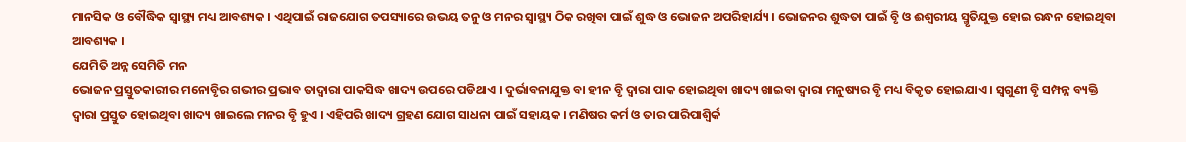ମାନସିକ ଓ ବୌଦ୍ଧିକ ସ୍ବାସ୍ଥ୍ୟ ମଧ୍ୟ ଆବଶ୍ୟକ । ଏଥିପାଇଁ ରାଜଯୋଗ ତପସ୍ୟାରେ ଉଭୟ ତନୁ ଓ ମନର ସ୍ବାସ୍ଥ୍ୟ ଠିକ ରଖିବା ପାଇଁ ଶୁଦ୍ଧ ଓ ଭୋଜନ ଅପରିହାର୍ଯ୍ୟ । ଭୋଜନର ଶୁଦ୍ଧତା ପାଇଁ ବୃି ଓ ଈଶ୍ୱରୀୟ ସ୍ମୃତିଯୁକ୍ତ ହୋଇ ରନ୍ଧନ ହୋଇଥିବା ଆବଶ୍ୟକ ।
ଯେମିତି ଅନ୍ନ ସେମିତି ମନ
ଭୋଜନ ପ୍ରସ୍ତୁତକାରୀର ମନୋବୃିର ଗଭୀର ପ୍ରଭାବ ତାଦ୍ୱାରା ପାକସିଦ୍ଧ ଖାଦ୍ୟ ଉପରେ ପଡିଥାଏ । ଦୁର୍ଭାବନାଯୁକ୍ତ ବା ହୀନ ବୃି ଦ୍ୱାରା ପାକ ହୋଇଥିବା ଖାଦ୍ୟ ଖାଇବା ଦ୍ୱାରା ମନୁଷ୍ୟର ବୃି ମଧ୍ୟ ବିକୃତ ହୋଇଯାଏ । ସ୍ୱଗୁଣୀ ବୃି ସମ୍ପନ୍ନ ବ୍ୟକ୍ତି ଦ୍ୱାରା ପ୍ରସ୍ତୁତ ହୋଇଥିବା ଖାଦ୍ୟ ଖାଇଲେ ମନର ବୃି ହୁଏ । ଏହିପରି ଖାଦ୍ୟ ଗ୍ରହଣ ଯୋଗ ସାଧନା ପାଇଁ ସହାୟକ । ମଣିଷର କର୍ମ ଓ ତାର ପାରିପାଶ୍ୱିର୍କ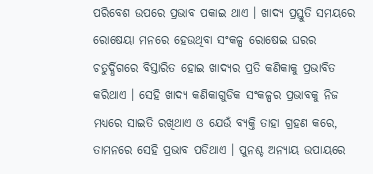ପରିବେଶ ଉପରେ ପ୍ରଭାବ ପକାଇ ଥାଏ । ଖାଦ୍ୟ ପ୍ରସ୍ତୁତି ସମୟରେ ରୋଷେୟା ମନରେ ହେଉଥିବା ସଂକଳ୍ପ ରୋଷେଇ ଘରର ଚତୁର୍ଦ୍ଧିଗରେ ବିସ୍ତାରିତ ହୋଇ ଖାଦ୍ୟର ପ୍ରତି କଣିକାକୁ ପ୍ରଭାବିତ କରିଥାଏ । ସେହି ଖାଦ୍ୟ କଣିକାଗୁଡିକ ସଂକଳ୍ପର ପ୍ରଭାବକୁ ନିଜ ମଧ୍ୟରେ ସାଇତି ରଖିଥାଏ ଓ ଯେଉଁ ବ୍ୟକ୍ତି ତାହା ଗ୍ରହଣ କରେ, ତାମନରେ ସେହି ପ୍ରଭାବ ପଡିଥାଏ । ପୁନଶ୍ଚ ଅନ୍ୟାୟ ଉପାୟରେ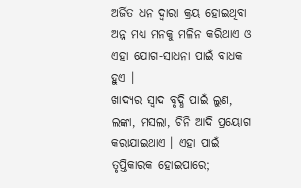ଅର୍ଜିତ ଧନ ଦ୍ୱାରା କ୍ରୟ ହୋଇଥିବା ଅନ୍ନ ମଧ୍ୟ ମନକୁ ମଳିନ କରିଥାଏ ଓ ଏହା ଯୋଗ-ସାଧନା ପାଇଁ ବାଧକ ହୁଏ ।
ଖାଦ୍ୟର ସ୍ବାଦ ବୃଦ୍ଧି ପାଇଁ ଲୁଣ, ଲଙ୍କା, ମସଲା, ଚିନି ଆଦି ପ୍ରୟୋଗ କରାଯାଇଥାଏ । ଏହା ପାଇଁ ତୃପ୍ତିକାରକ ହୋଇପାରେ;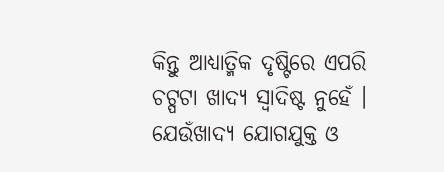କିନ୍ତୁ ଆଧ୍ୟାତ୍ମିକ ଦୃଷ୍ଟିରେ ଏପରି ଚଟ୍ପଟା ଖାଦ୍ୟ ସ୍ବାଦିଷ୍ଟ ନୁହେଁ । ଯେଉଁଖାଦ୍ୟ ଯୋଗଯୁକ୍ତ ଓ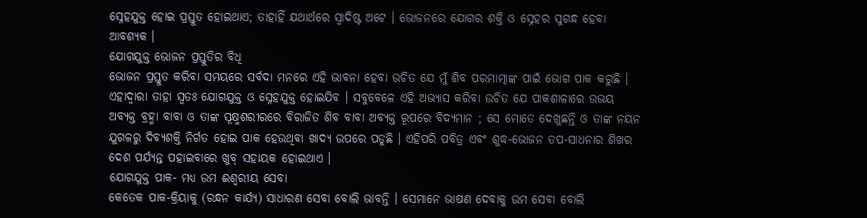ସ୍ନେହଯୁକ୍ତ ହୋଇ ପ୍ରସ୍ତୁତ ହୋଇଥାଏ; ତାହାହିଁ ଯଥାର୍ଥରେ ସ୍ବାଦିଷ୍ଟ ଅଟେ । ଭୋଜନରେ ଯୋଗର ଶକ୍ତି ଓ ସ୍ନେହର ସୁଗନ୍ଧ ହେବା ଆବଶ୍ୟକ ।
ଯୋଗଯୁକ୍ତ ଭୋଜନ ପ୍ରସ୍ତୁତିର ବିଧି
ଭୋଜନ ପ୍ରସ୍ତୁତ କରିବା ସମୟରେ ସର୍ବଦା ମନରେ ଏହି ଭାବନା ହେବା ଉଚିତ ଯେ ମୁଁ ଶିବ ପରମାତ୍ମାଙ୍କ ପାଇଁ ଭୋଗ ପାକ କରୁଛି । ଏହାଦ୍ୱାରା ତାହା ସ୍ବତଃ ଯୋଗଯୁକ୍ତ ଓ ସ୍ନେହଯୁକ୍ତ ହୋଇଯିବ । ସବୁବେଳେ ଏହି ଅଭ୍ୟାସ କରିବା ଉଚିତ ଯେ ପାକଶାଳାରେ ଉଭୟ ଅବ୍ୟକ୍ତ ବ୍ରହ୍ମା ବାବା ଓ ତାଙ୍କ ସୂକ୍ଷ୍ମଶରୀରରେ ବିରାଜିତ ଶିବ ବାବା ଅବ୍ୟକ୍ତ ରୂପରେ ବିଦ୍ୟମାନ ; ସେ ମୋତେ ଦେଖୁଛନ୍ତି ଓ ତାଙ୍କ ନୟନ ଯୁଗଳରୁ ଦିବ୍ୟଶକ୍ତି ନିର୍ଗତ ହୋଇ ପାକ ହେଉଥିବା ଖାଦ୍ୟ ଉପରେ ପଡୁଛି । ଏହିପରି ପବିତ୍ର ଏବଂ ଶୁଦ୍ଧ-ଭୋଜନ ତପ-ସାଧନାର ଶିଖର ଦେଶ ପର୍ଯ୍ୟନ୍ତ ପହାଇବାରେ ଖୁବ୍ ସହାୟକ ହୋଇଥାଏ ।
ଯୋଗଯୁକ୍ତ ପାକ- ମଧ୍ୟ ଉମ ଈଶ୍ୱରୀୟ ସେବା
କେତେକ ପାକ-କ୍ରିୟାକୁ (ରନ୍ଧନ କାର୍ଯ୍ୟ) ସାଧାରଣ ସେବା ବୋଲି ଭାବନ୍ତି । ସେମାନେ ଭାଷଣ ଦେବାକୁ ଉମ ସେବା ବୋଲି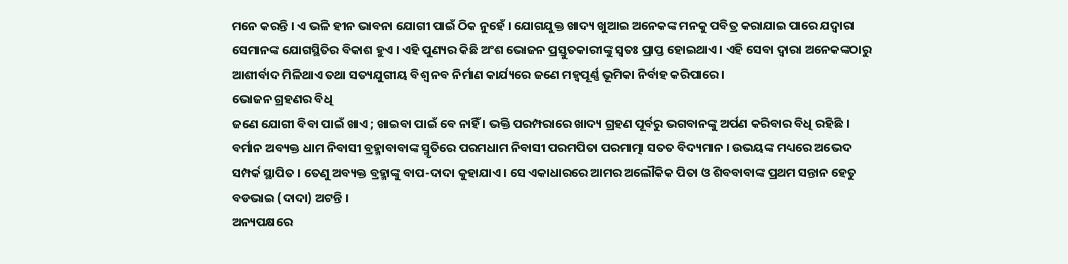ମନେ କରନ୍ତି । ଏ ଭଳି ହୀନ ଭାବନା ଯୋଗୀ ପାଇଁ ଠିକ ନୁହେଁ । ଯୋଗଯୁକ୍ତ ଖାଦ୍ୟ ଖୁଆଇ ଅନେକଙ୍କ ମନକୁ ପବିତ୍ର କରାଯାଇ ପାରେ ଯଦ୍ୱାରା ସେମାନଙ୍କ ଯୋଗସ୍ଥିତିର ବିକାଶ ହୁଏ । ଏହି ପୁଣ୍ୟର କିଛି ଅଂଶ ଭୋଜନ ପ୍ରସ୍ତୁତକାରୀଙ୍କୁ ସ୍ବତଃ ପ୍ରାପ୍ତ ହୋଇଥାଏ । ଏହି ସେବା ଦ୍ୱାରା ଅନେକଙ୍କଠାରୁ ଆଶୀର୍ବାଦ ମିଳିଥାଏ ତଥା ସତ୍ୟଯୁଗୀୟ ବିଶ୍ୱ ନବ ନିର୍ମାଣ କାର୍ଯ୍ୟରେ ଜଣେ ମହ୍ୱପୂର୍ଣ୍ଣ ଭୂମିକା ନିର୍ବାହ କରିପାରେ ।
ଭୋଜନ ଗ୍ରହଣର ବିଧି
ଜଣେ ଯୋଗୀ ବିବା ପାଇଁ ଖାଏ ; ଖାଇବା ପାଇଁ ବେ ନାହିଁ । ଭକ୍ତି ପରମ୍ପରାରେ ଖାଦ୍ୟ ଗ୍ରହଣ ପୂର୍ବରୁ ଭଗବାନଙ୍କୁ ଅର୍ପଣ କରିବାର ବିଧି ରହିଛି । ବର୍ମାନ ଅବ୍ୟକ୍ତ ଧାମ ନିବାସୀ ବ୍ରହ୍ମାବାବାଙ୍କ ସ୍ମୃତିରେ ପରମଧାମ ନିବାସୀ ପରମପିତା ପରମାତ୍ମା ସତତ ବିଦ୍ୟମାନ । ଉଭୟଙ୍କ ମଧ୍ୟରେ ଅଭେଦ ସମ୍ପର୍କ ସ୍ଥାପିତ । ତେଣୁ ଅବ୍ୟକ୍ତ ବ୍ରହ୍ମାଙ୍କୁ ବାପ-ଦାଦା କୁହାଯାଏ । ସେ ଏକାଧାରରେ ଆମର ଅଲୌକିକ ପିତା ଓ ଶିବବାବାଙ୍କ ପ୍ରଥମ ସନ୍ତାନ ହେତୁ ବଡଭାଇ (ଦାଦା) ଅଟନ୍ତି ।
ଅନ୍ୟପକ୍ଷରେ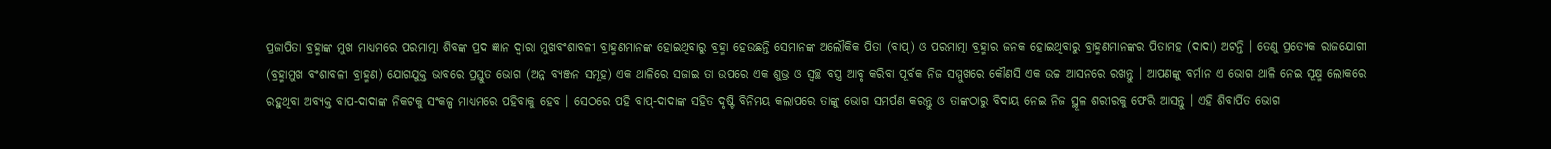ପ୍ରଜାପିତା ବ୍ରହ୍ମାଙ୍କ ମୁଖ ମାଧ୍ୟମରେ ପରମାତ୍ମା ଶିବଙ୍କ ପ୍ରଦ ଜ୍ଞାନ ଦ୍ୱାରା ମୁଖବଂଶାବଳୀ ବ୍ରାହ୍ମଣମାନଙ୍କ ହୋଇଥିବାରୁ ବ୍ରହ୍ମା ହେଉଛନ୍ତି ସେମାନଙ୍କ ଅଲୌକିକ ପିତା (ବାପ୍) ଓ ପରମାତ୍ମା ବ୍ରହ୍ମାର ଜନକ ହୋଇଥିବାରୁ ବ୍ରାହ୍ମଣମାନଙ୍କର ପିତାମହ (ଦାଦା) ଅଟନ୍ତି । ତେଣୁ ପ୍ରତ୍ୟେକ ରାଜଯୋଗୀ (ବ୍ରହ୍ମାମୁଖ ବଂଶାବଳୀ ବ୍ରାହ୍ମଣ) ଯୋଗଯୁକ୍ତ ଭାବରେ ପ୍ରସ୍ତୁତ ଭୋଗ (ଅନ୍ନ ବ୍ୟଞ୍ଜନ ସମୂହ) ଏକ ଥାଳିରେ ସଜାଇ ତା ଉପରେ ଏକ ଶୁଭ୍ର ଓ ସ୍ବଚ୍ଛ ବସ୍ତ୍ର ଆବୃ କରିବା ପୂର୍ବକ ନିଜ ସମ୍ମୁଖରେ କୌଣସି ଏକ ଉଚ୍ଚ ଆସନରେ ରଖନ୍ତୁ । ଆପଣଙ୍କୁ ବର୍ମାନ ଏ ଭୋଗ ଥାଳି ନେଇ ସୂକ୍ଷ୍ମ ଲୋକରେ ରହୁଥିବା ଅବ୍ୟକ୍ତ ବାପ-ଦାଦାଙ୍କ ନିକଟକୁ ସଂକଳ୍ପ ମାଧ୍ୟମରେ ପହିବାକୁ ହେବ । ସେଠରେ ପହି ବାପ୍-ଦାଦାଙ୍କ ସହିତ ଦୃଷ୍ଟି ବିନିମୟ କଲାପରେ ତାଙ୍କୁ ଭୋଗ ସମର୍ପଣ କରନ୍ତୁ ଓ ତାଙ୍କଠାରୁ ବିଦାୟ ନେଇ ନିଜ ସ୍ଥୂଳ ଶରୀରକୁ ଫେରି ଆସନ୍ତୁ । ଏହି ଶିବାର୍ପିତ ଭୋଗ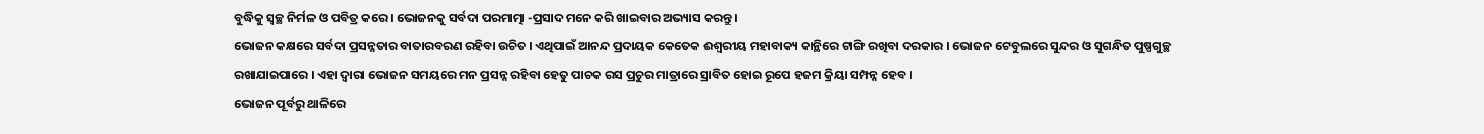ବୁଦ୍ଧିକୁ ସ୍ବଚ୍ଛ ନିର୍ମଳ ଓ ପବିତ୍ର କରେ । ଭୋଜନକୁ ସର୍ବଦା ପରମାତ୍ମା -ପ୍ରସାଦ ମନେ କରି ଖାଇବାର ଅଭ୍ୟାସ କରନ୍ତୁ ।
ଭୋଜନ କକ୍ଷରେ ସର୍ବଦା ପ୍ରସନ୍ନତାର ବାତାରବରଣ ରହିବା ଉଚିତ । ଏଥିପାଇଁ ଆନନ୍ଦ ପ୍ରଦାୟକ କେତେକ ଈଶ୍ୱରୀୟ ମହାବାକ୍ୟ କାନ୍ଥିରେ ଟାଙ୍ଗି ରଖିବା ଦରକାର । ଭୋଜନ ଟେବୁଲରେ ସୁନ୍ଦର ଓ ସୁଗନ୍ଧିତ ପୁଷ୍ପଗୁଚ୍ଛ ରଖାଯାଇପାରେ । ଏହା ଦ୍ୱାରା ଭୋଜନ ସମୟରେ ମନ ପ୍ରସନ୍ନ ରହିବା ହେତୁ ପାଚକ ରସ ପ୍ରଚୁର ମାତ୍ରାରେ ସ୍ରାବିତ ହୋଇ ରୂପେ ହଜମ କ୍ରିୟା ସମ୍ପନ୍ନ ହେବ ।
ଭୋଜନ ପୂର୍ବରୁ ଥାଳିରେ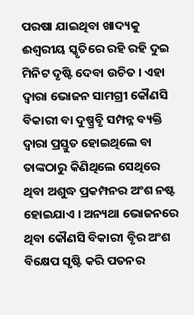ପରଷା ଯାଇଥିବା ଖାଦ୍ୟକୁ ଈଶ୍ୱରୀୟ ସ୍କୃତିରେ ରହି ରହି ଦୁଇ ମିନିଟ ଦୃଷ୍ଟି ଦେବା ଉଚିତ । ଏହା ଦ୍ୱାରା ଭୋଜନ ସାମଗ୍ରୀ କୌଣସି ବିକାରୀ ବା ଦୁଷ୍ପ୍ରବୃି ସମ୍ପନ୍ନ ବ୍ୟକ୍ତି ଦ୍ୱାରା ପ୍ରସ୍ତୁତ ହୋଇଥିଲେ ବା ତାଙ୍କଠାରୁ କିଣିଥିଲେ ସେଥିରେ ଥିବା ଅଶୁଦ୍ଧ ପ୍ରକମ୍ପନର ଅଂଶ ନଷ୍ଟ ହୋଇଯାଏ । ଅନ୍ୟଥା ଭୋଜନରେ ଥିବା କୌଣସି ବିକାରୀ ବୃିର ଅଂଶ ବିକ୍ଷେପ ସୃଷ୍ଟି କରି ପତନର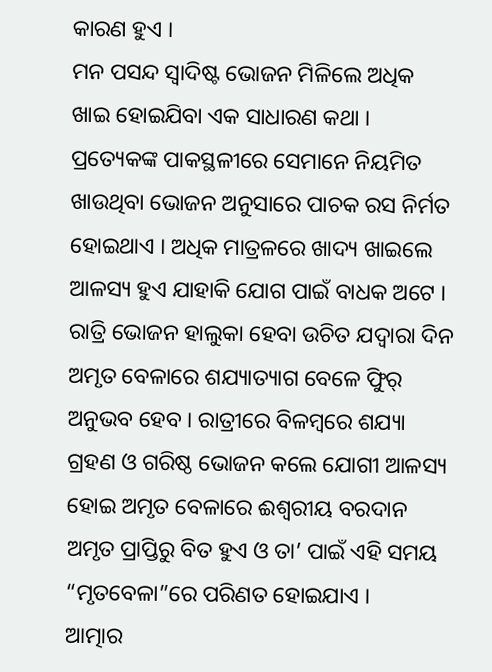କାରଣ ହୁଏ ।
ମନ ପସନ୍ଦ ସ୍ବାଦିଷ୍ଟ ଭୋଜନ ମିଳିଲେ ଅଧିକ ଖାଇ ହୋଇଯିବା ଏକ ସାଧାରଣ କଥା । ପ୍ରତ୍ୟେକଙ୍କ ପାକସ୍ଥଳୀରେ ସେମାନେ ନିୟମିତ ଖାଉଥିବା ଭୋଜନ ଅନୁସାରେ ପାଚକ ରସ ନିର୍ମତ ହୋଇଥାଏ । ଅଧିକ ମାତ୍ରଳରେ ଖାଦ୍ୟ ଖାଇଲେ ଆଳସ୍ୟ ହୁଏ ଯାହାକି ଯୋଗ ପାଇଁ ବାଧକ ଅଟେ । ରାତ୍ରି ଭୋଜନ ହାଲୁକା ହେବା ଉଚିତ ଯଦ୍ୱାରା ଦିନ ଅମୃତ ବେଳାରେ ଶଯ୍ୟାତ୍ୟାଗ ବେଳେ ଫୁିର୍ ଅନୁଭବ ହେବ । ରାତ୍ରୀରେ ବିଳମ୍ବରେ ଶଯ୍ୟା ଗ୍ରହଣ ଓ ଗରିଷ୍ଠ ଭୋଜନ କଲେ ଯୋଗୀ ଆଳସ୍ୟ ହୋଇ ଅମୃତ ବେଳାରେ ଈଶ୍ୱରୀୟ ବରଦାନ ଅମୃତ ପ୍ରାପ୍ତିରୁ ବିତ ହୁଏ ଓ ତା’ ପାଇଁ ଏହି ସମୟ “ମୃତବେଳା”ରେ ପରିଣତ ହୋଇଯାଏ ।
ଆତ୍ମାର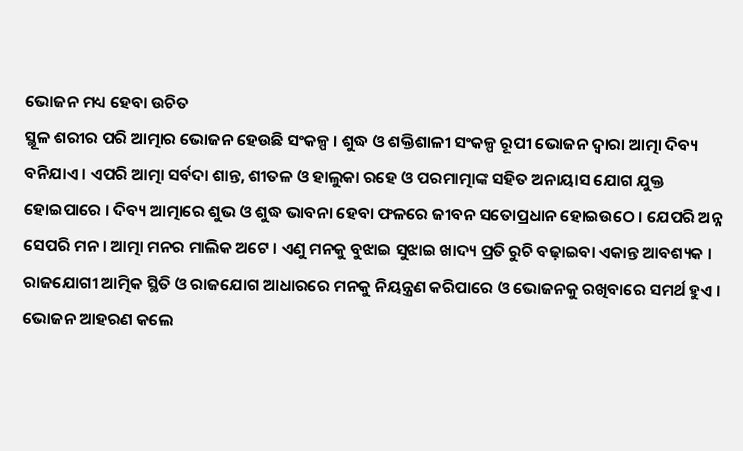ଭୋଜନ ମଧ୍ୟ ହେବା ଉଚିତ
ସ୍ଥୂଳ ଶରୀର ପରି ଆତ୍ମାର ଭୋଜନ ହେଉଛି ସଂକଳ୍ପ । ଶୁଦ୍ଧ ଓ ଶକ୍ତିଶାଳୀ ସଂକଳ୍ପ ରୂପୀ ଭୋଜନ ଦ୍ୱାରା ଆତ୍ମା ଦିବ୍ୟ ବନିଯାଏ । ଏପରି ଆତ୍ମା ସର୍ବଦା ଶାନ୍ତ, ଶୀତଳ ଓ ହାଲୁକା ରହେ ଓ ପରମାତ୍ମାଙ୍କ ସହିତ ଅନାୟାସ ଯୋଗ ଯୁକ୍ତ ହୋଇପାରେ । ଦିବ୍ୟ ଆତ୍ମାରେ ଶୁଭ ଓ ଶୁଦ୍ଧ ଭାବନା ହେବା ଫଳରେ ଜୀବନ ସତୋପ୍ରଧାନ ହୋଇଉଠେ । ଯେପରି ଅନ୍ନ ସେପରି ମନ । ଆତ୍ମା ମନର ମାଲିକ ଅଟେ । ଏଣୁ ମନକୁ ବୁଝାଇ ସୁଝାଇ ଖାଦ୍ୟ ପ୍ରତି ରୁଚି ବଢ଼ାଇବା ଏକାନ୍ତ ଆବଶ୍ୟକ । ରାଜଯୋଗୀ ଆତ୍ମିକ ସ୍ଥିତି ଓ ରାଜଯୋଗ ଆଧାରରେ ମନକୁ ନିୟନ୍ତ୍ରଣ କରିପାରେ ଓ ଭୋଜନକୁ ରଖିବାରେ ସମର୍ଥ ହୁଏ । ଭୋଜନ ଆହରଣ କଲେ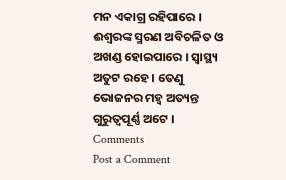ମନ ଏକାଗ୍ର ରହିପାରେ । ଈଶ୍ୱରଙ୍କ ସ୍ମରଣ ଅବିଚଳିତ ଓ ଅଖଣ୍ଡ ହୋଇପାରେ । ସ୍ବାସ୍ଥ୍ୟ ଅତୁଟ ରହେ । ତେଣୁ ଭୋଜନର ମହ୍ୱ ଅତ୍ୟନ୍ତ ଗୁରୁତ୍ୱପୂର୍ଣ୍ଣ ଅଟେ ।
Comments
Post a Comment